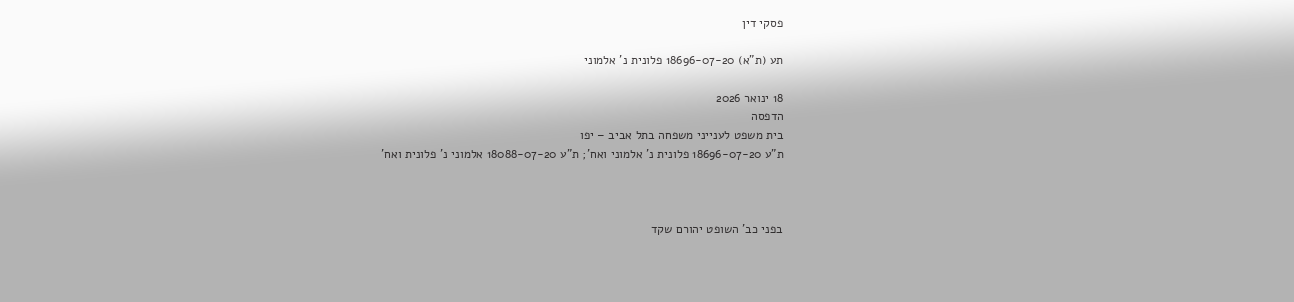פסקי דין

תע (ת"א) 18696-07-20 פלונית נ' אלמוני

18 ינואר 2026
הדפסה
בית משפט לענייני משפחה בתל אביב – יפו
ת"ע 18696-07-20 פלונית נ' אלמוני ואח'; ת"ע 18088-07-20 אלמוני נ' פלונית ואח'



בפני כב' השופט יהורם שקד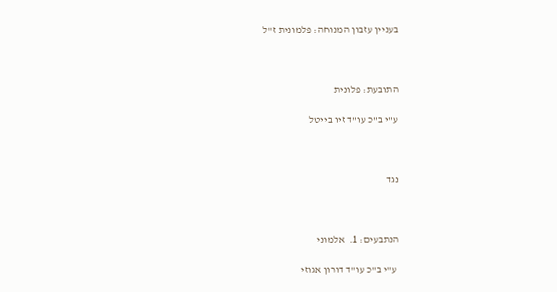בעניין עזבון המנוחה: פלמונית ז"ל



התובעת: פלונית

ע"י ב"כ עו"ד זיו בייטל



נגד



הנתבעים: 1.  אלמוני

 ע"י ב"כ עו"ד דורון אגוזי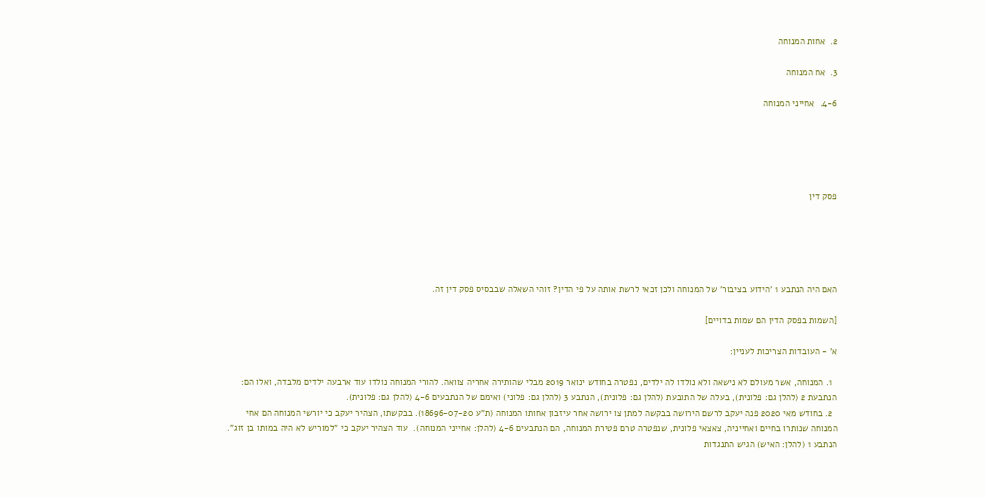2.  אחות המנוחה

3.  אח המנוחה

4-6.  אחייני המנוחה





פסק דין





האם היה הנתבע 1 'הידוע בציבור' של המנוחה ולכן זכאי לרשת אותה על פי הדין? זוהי השאלה שבבסיס פסק דין זה.

[השמות בפסק הדין הם שמות בדויים]

א' - העובדות הצריכות לעניין:

  1. המנוחה, אשר מעולם לא נישאה ולא נולדו לה ילדים, נפטרה בחודש ינואר 2019 מבלי שהותירה אחריה צוואה. להורי המנוחה נולדו עוד ארבעה ילדים מלבדה, ואלו הם: הנתבעת 2 (להלן גם: פלונית), בעלה של התובעת (להלן גם: פלונית), הנתבע 3 (להלן גם: פלוני) ואימם של הנתבעים 4-6 (להלן גם: פלונית).
  2. בחודש מאי 2020 פנה יעקב לרשם הירושה בבקשה למתן צו ירושה אחר עיזבון אחותו המנוחה (ת"ע 18696-07-20). בבקשתו, הצהיר יעקב כי יורשי המנוחה הם אחי המנוחה שנותרו בחיים ואחייניה, צאצאי פלונית, שנפטרה טרם פטירת המנוחה, הם הנתבעים 4-6 (להלן: אחייני המנוחה).  עוד הצהיר יעקב כי "למוריש לא היה במותו בן זוג".  הנתבע 1 (להלן: האיש) הגיש התנגדות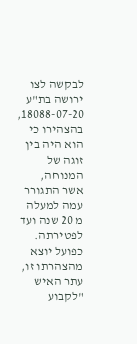לבקשה לצו ירושה בת"ע 18088-07-20, בהצהירו כי הוא היה בין זוגה של המנוחה, אשר התגורר עמה למעלה מ 20 שנה ועד לפטירתה.  כפועל יוצא מהצהרתו זו, עתר האיש "לקבוע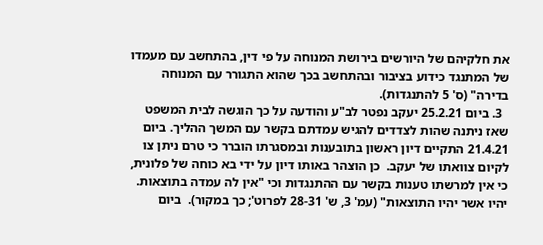את חלקיהם של היורשים בירושת המנוחה על פי דין, בהתחשב עם מעמדו של המתנגד כידוע בציבור ובהתחשב בכך שהוא התגורר עם המנוחה בדירה" (ס' 5 להתנגדות).
  3. ביום 25.2.21 יעקב נפטר לב"ע והודעה על כך הוגשה לבית המשפט שאז ניתנה שהות לצדדים להגיש עמדתם בקשר עם המשך ההליך. ביום 21.4.21 התקיים דיון ראשון בתובענות ובמסגרתו הוברר כי טרם ניתן צו לקיום צוואתו של יעקב.  כן הוצהר באותו דיון על ידי בא כוחה של פלונית, כי אין למרשתו טענות בקשר עם ההתנגדות וכי "אין לה עמדה בתוצאות.  יהיו אשר יהיו התוצאות" (עמ' 3, ש' 28-31 לפרוט'; כך במקור).  ביום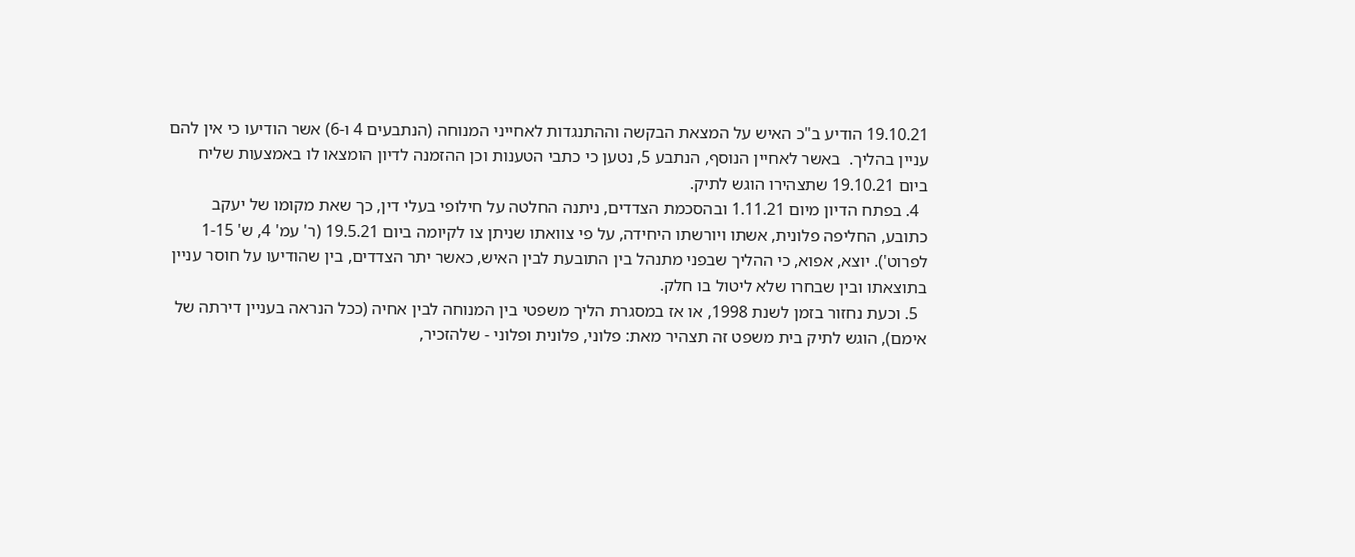19.10.21 הודיע ב"כ האיש על המצאת הבקשה וההתנגדות לאחייני המנוחה (הנתבעים 4 ו-6) אשר הודיעו כי אין להם עניין בהליך.  באשר לאחיין הנוסף, הנתבע 5, נטען כי כתבי הטענות וכן ההזמנה לדיון הומצאו לו באמצעות שליח ביום 19.10.21 שתצהירו הוגש לתיק.
  4. בפתח הדיון מיום 1.11.21 ובהסכמת הצדדים, ניתנה החלטה על חילופי בעלי דין, כך שאת מקומו של יעקב כתובע, החליפה פלונית, אשתו ויורשתו היחידה, על פי צוואתו שניתן צו לקיומה ביום 19.5.21 (ר' עמ' 4, ש' 1-15 לפרוט'). יוצא, אפוא, כי ההליך שבפני מתנהל בין התובעת לבין האיש, כאשר יתר הצדדים, בין שהודיעו על חוסר עניין בתוצאתו ובין שבחרו שלא ליטול בו חלק.
  5. וכעת נחזור בזמן לשנת 1998, או אז במסגרת הליך משפטי בין המנוחה לבין אחיה (ככל הנראה בעניין דירתה של אימם), הוגש לתיק בית משפט זה תצהיר מאת: פלוני, פלונית ופלוני - שלהזכיר,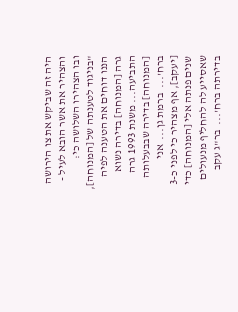היה זה שביקש את צו הירושה והצהיר את אשר הובא לעיל - ובו הצהירו השלושה כי: "בניגוד לטענתה של [המנוחה], הננו דוחים את הטענה לפיה גרה [המנוחה] בדירה נשוא התביעה... משנת 1993 גרה [המנוחה] בדירה שבבעלותה ברח'...  ברמת גן...  אני [יעקב], אף מצהיר כי לפני כ-3 שנים פנתה אלי [המנוחה] כדי שאסייע לה להחליף מנעולים בדירתה ברח'...  בר"ג עקב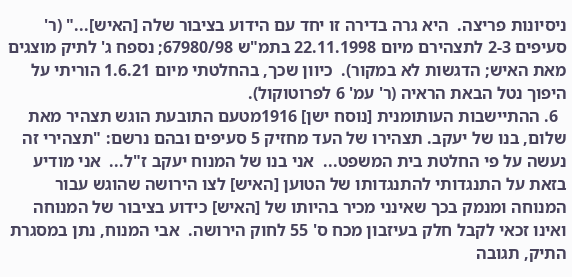ניסיונות פריצה.  היא גרה בדירה זו יחד עם הידוע בציבור שלה [האיש]..." (ר' סעיפים 2-3 לתצהירם מיום 22.11.1998 בתמ"ש 67980/98; נספח ג' לתיק מוצגים מאת האיש; הדגשות לא במקור).  כיוון שכך, בהחלטתי מיום 1.6.21 הוריתי על היפוך נטל הבאת הראיה (ר' עמ' 6 לפרוטוקול).
  6. ההתיישבות העותומנית [נוסח ישן] 1916מטעם התובעת הוגש תצהיר מאת שלום, בנו של יעקב. תצהירו של העד מחזיק 5 סעיפים ובהם נרשם: "תצהירי זה נעשה על פי החלטת בית המשפט...  אני בנו של המנוח יעקב ז"ל...  אני מודיע בזאת על התנגדותי להתנגדותו של הטוען [האיש] לצו הירושה שהוגש עבור המנוחה ומנמק בכך שאינני מכיר בהיותו של [האיש] כידוע בציבור של המנוחה ואינו זכאי לקבל חלק בעיזבון מכח ס' 55 לחוק הירושה.  אבי המנוח, נתן במסגרת התיק, תגובה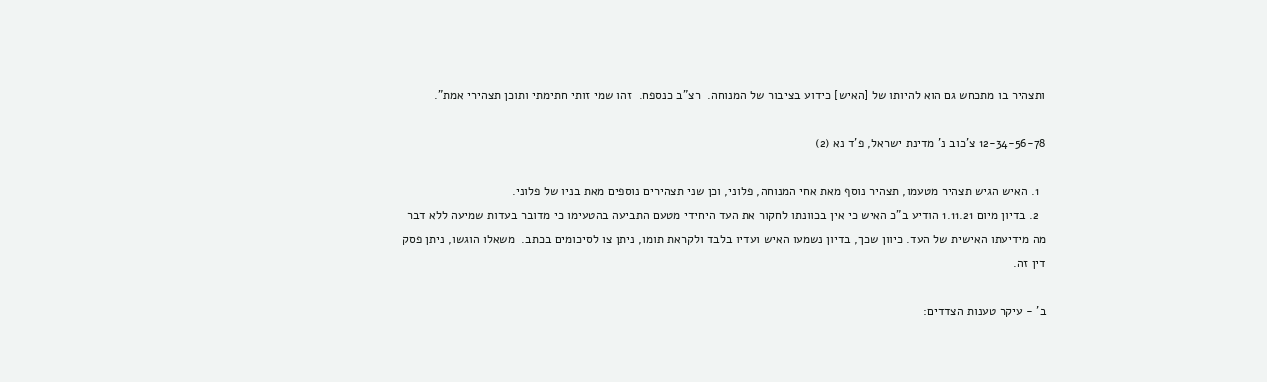ותצהיר בו מתכחש גם הוא להיותו של [האיש] כידוע בציבור של המנוחה.  רצ"ב כנספח.  זהו שמי זותי חתימתי ותוכן תצהירי אמת".

12-34-56-78 צ'כוב נ' מדינת ישראל, פ'ד נא (2)

  1. האיש הגיש תצהיר מטעמו, תצהיר נוסף מאת אחי המנוחה, פלוני, וכן שני תצהירים נוספים מאת בניו של פלוני.
  2. בדיון מיום 1.11.21 הודיע ב"כ האיש כי אין בכוונתו לחקור את העד היחידי מטעם התביעה בהטעימו כי מדובר בעדות שמיעה ללא דבר מה מידיעתו האישית של העד. כיוון שכך, בדיון נשמעו האיש ועדיו בלבד ולקראת תומו, ניתן צו לסיכומים בכתב.  משאלו הוגשו, ניתן פסק דין זה.

ב' - עיקר טענות הצדדים: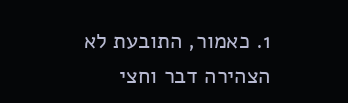1. כאמור, התובעת לא הצהירה דבר וחצי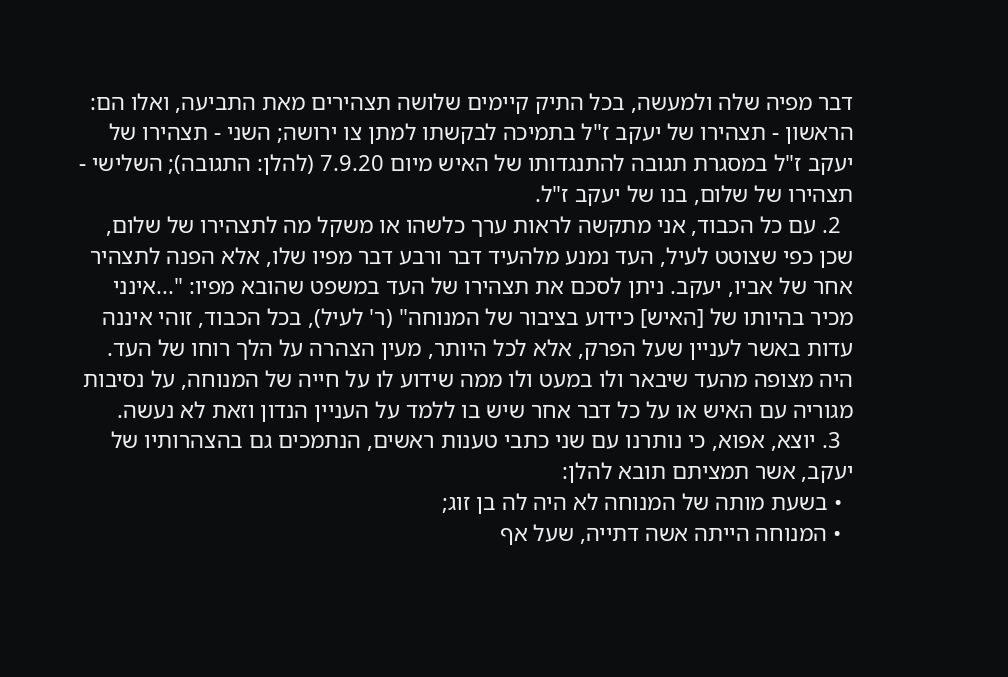דבר מפיה שלה ולמעשה, בכל התיק קיימים שלושה תצהירים מאת התביעה, ואלו הם: הראשון - תצהירו של יעקב ז"ל בתמיכה לבקשתו למתן צו ירושה; השני - תצהירו של יעקב ז"ל במסגרת תגובה להתנגדותו של האיש מיום 7.9.20 (להלן: התגובה); השלישי - תצהירו של שלום, בנו של יעקב ז"ל.
  2. עם כל הכבוד, אני מתקשה לראות ערך כלשהו או משקל מה לתצהירו של שלום, שכן כפי שצוטט לעיל, העד נמנע מלהעיד דבר ורבע דבר מפיו שלו, אלא הפנה לתצהיר אחר של אביו, יעקב. ניתן לסכם את תצהירו של העד במשפט שהובא מפיו: "...אינני מכיר בהיותו של [האיש] כידוע בציבור של המנוחה" (ר' לעיל), בכל הכבוד, זוהי איננה עדות באשר לעניין שעל הפרק, אלא לכל היותר, מעין הצהרה על הלך רוחו של העד.  היה מצופה מהעד שיבאר ולו במעט ולו ממה שידוע לו על חייה של המנוחה, על נסיבות מגוריה עם האיש או על כל דבר אחר שיש בו ללמד על העניין הנדון וזאת לא נעשה.
  3. יוצא, אפוא, כי נותרנו עם שני כתבי טענות ראשים, הנתמכים גם בהצהרותיו של יעקב, אשר תמציתם תובא להלן:
  • בשעת מותה של המנוחה לא היה לה בן זוג;
  • המנוחה הייתה אשה דתייה, שעל אף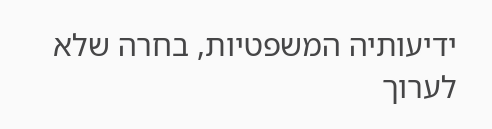ידיעותיה המשפטיות, בחרה שלא לערוך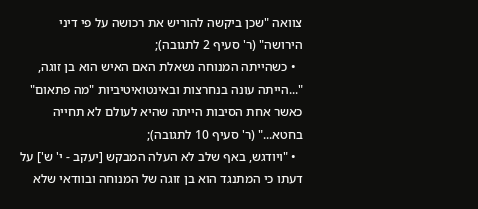צוואה "שכן ביקשה להוריש את רכושה על פי דיני הירושה" (ר' סעיף 2 לתגובה);
  • כשהייתה המנוחה נשאלת האם האיש הוא בן זוגה, "...הייתה עונה בנחרצות ובאינטואיטיביות "מה פתאום" כאשר אחת הסיבות הייתה שהיא לעולם לא תחייה בחטא..." (ר' סעיף 10 לתגובה);
  • "ויודגש, באף שלב לא העלה המבקש [יעקב - י' ש'] על דעתו כי המתנגד הוא בן זוגה של המנוחה ובוודאי שלא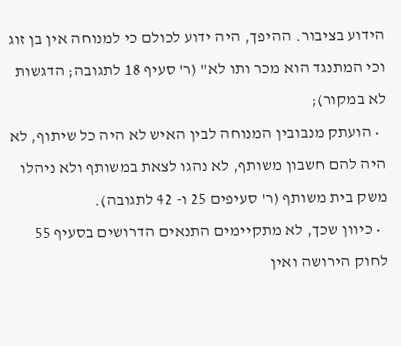הידוע בציבור. ההיפך, היה ידוע לכולם כי למנוחה אין בן זוג וכי המתנגד הוא מכר ותו לא" (ר' סעיף 18 לתגובה; הדגשות לא במקור);
  • הועתק מנבובין המנוחה לבין האיש לא היה כל שיתוף, לא היה להם חשבון משותף, לא נהגו לצאת במשותף ולא ניהלו משק בית משותף (ר' סעיפים 25 ו- 42 לתגובה).
  • כיוון שכך, לא מתקיימים התנאים הדרושים בסעיף 55 לחוק הירושה ואין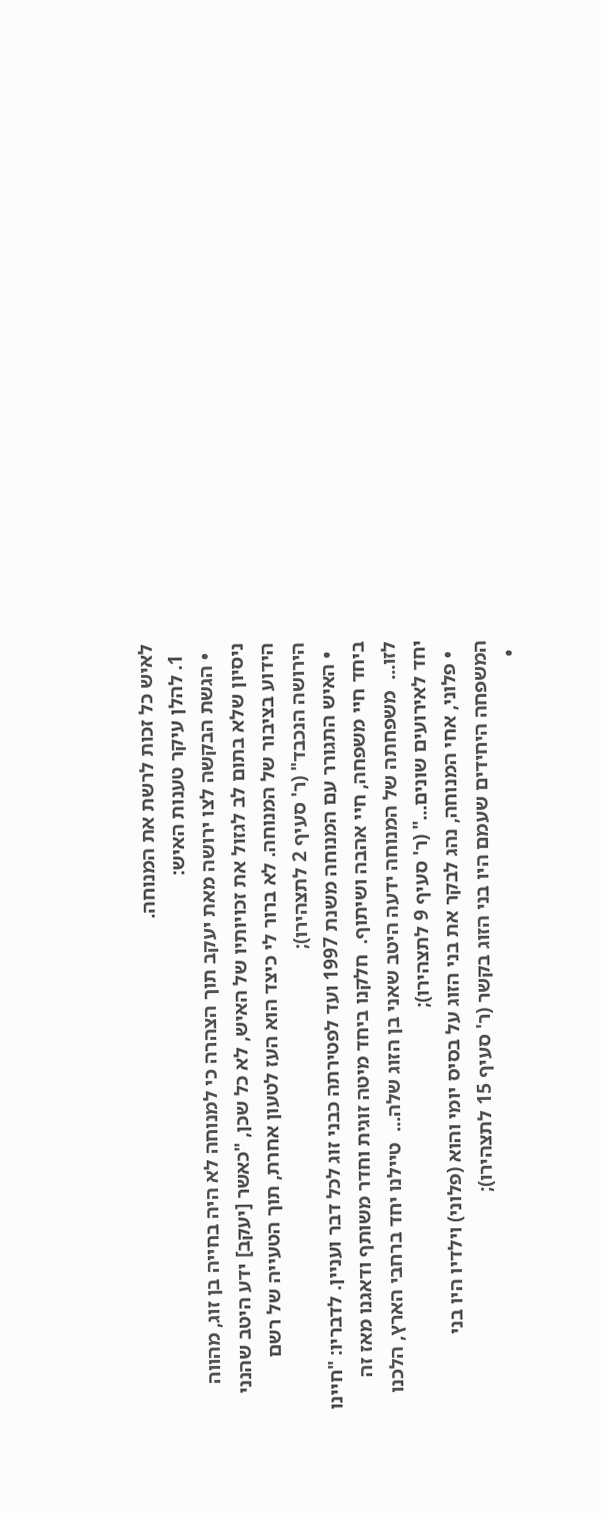לאיש כל זכות לרשת את המנוחה.
  1. להלן עיקר טענות האיש:
  • הגשת הבקשה לצו ירושה מאת יעקב תוך הצהרה כי למנוחה לא היה בחייה בן זוג, מהווה ניסיון שלא בתום לב לגזול את זכויותיו של האיש, לא כל שכן, "כאשר [יעקב] ידע היטב שהנני הידוע בציבור של המנוחה. לא ברור לי כיצד הוא העז לטעון אחרת, תוך הטעייה של רשם הירושה הנכבד" (ר' סעיף 2 לתצהירו);
  • האיש התגורר עם המנוחה משנת 1997 ועד לפטירתה כבני זוג לכל דבר ועניין. לדבריו: "חיינו ביחד חיי משפחה, חיי אהבה ושיתוף.  חלקנו ביחד מיטה זוגית וחדר משותף ודאגנו מאז זה לזו...  משפחתה של המנוחה ידעה היטב שאני בן הזוג שלה...  טיילנו יחד ברחבי הארץ, הלכנו יחד לאירועים שונים..." (ר' סעיף 9 לתצהירו);
  • פלוני, אחי המנוחה, נהג לבקר את בני הזוג על בסיס יומי והוא (פלוני) וילדיו היו בני המשפחה היחידים שעמם היו בני הזוג בקשר (ר' סעיף 15 לתצהירו);
  •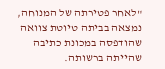"לאחר פטירתה של המנוחה, נמצאה בביתה טיוטת צוואה שהודפסה במכונת כתיבה שהייתה ברשותה.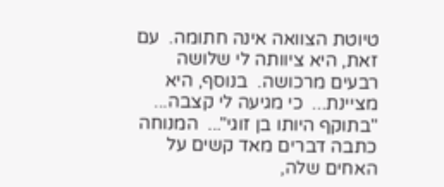טיוטת הצוואה אינה חתומה.  עם זאת, היא ציוותה לי שלושה רבעים מרכושה.  בנוסף, היא מציינת...  כי מגיעה לי קצבה...  "בתוקף היותו בן זוגי"...  המנוחה כתבה דברים מאד קשים על האחים שלה,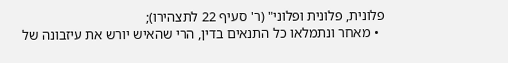פלונית, פלונית ופלוני" (ר' סעיף 22 לתצהירו);
  • מאחר ונתמלאו כל התנאים בדין, הרי שהאיש יורש את עיזבונה של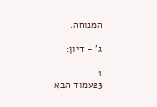המנוחה.

ג' - דיון:

1
23עמוד הבא